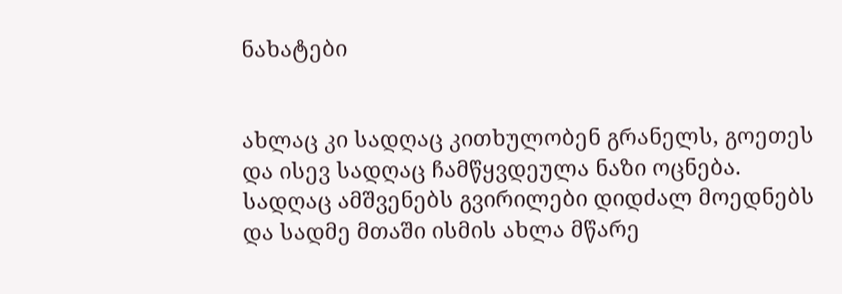ნახატები


ახლაც კი სადღაც კითხულობენ გრანელს, გოეთეს
და ისევ სადღაც ჩამწყვდეულა ნაზი ოცნება.
სადღაც ამშვენებს გვირილები დიდძალ მოედნებს
და სადმე მთაში ისმის ახლა მწარე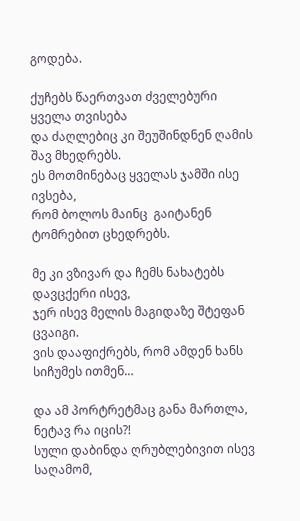გოდება.

ქუჩებს წაერთვათ ძველებური ყველა თვისება
და ძაღლებიც კი შეუშინდნენ ღამის შავ მხედრებს.
ეს მოთმინებაც ყველას ჯამში ისე ივსება,
რომ ბოლოს მაინც  გაიტანენ ტომრებით ცხედრებს.

მე კი ვზივარ და ჩემს ნახატებს დავცქერი ისევ,
ჯერ ისევ მელის მაგიდაზე შტეფან ცვაიგი.
ვის დააფიქრებს, რომ ამდენ ხანს სიჩუმეს ითმენ…

და ამ პორტრეტმაც განა მართლა, ნეტავ რა იცის?!
სული დაბინდა ღრუბლებივით ისევ საღამომ,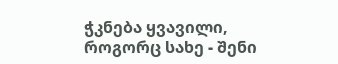ჭკნება ყვავილი, როგორც სახე - შენი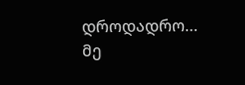დროდადრო…
მე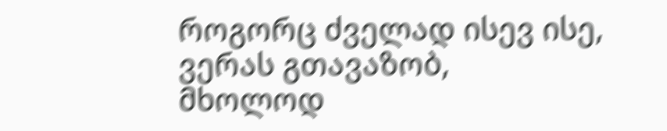როგორც ძველად ისევ ისე, ვერას გთავაზობ,
მხოლოდ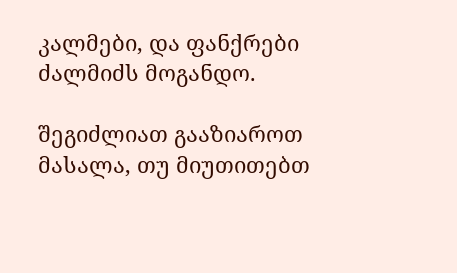კალმები, და ფანქრები ძალმიძს მოგანდო.

შეგიძლიათ გააზიაროთ მასალა, თუ მიუთითებთ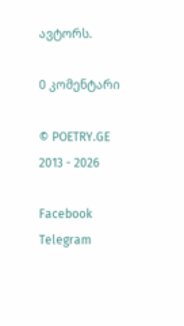ავტორს.

0 კომენტარი

© POETRY.GE 2013 - 2026

Facebook Telegram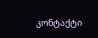კონტაქტი